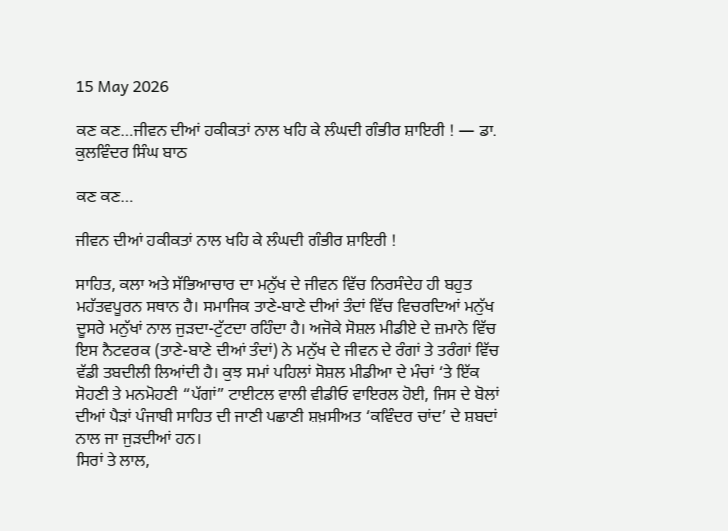15 May 2026

ਕਣ ਕਣ…ਜੀਵਨ ਦੀਆਂ ਹਕੀਕਤਾਂ ਨਾਲ ਖਹਿ ਕੇ ਲੰਘਦੀ ਗੰਭੀਰ ਸ਼ਾਇਰੀ ! — ਡਾ. ਕੁਲਵਿੰਦਰ ਸਿੰਘ ਬਾਠ

ਕਣ ਕਣ…

ਜੀਵਨ ਦੀਆਂ ਹਕੀਕਤਾਂ ਨਾਲ ਖਹਿ ਕੇ ਲੰਘਦੀ ਗੰਭੀਰ ਸ਼ਾਇਰੀ !

ਸਾਹਿਤ, ਕਲਾ ਅਤੇ ਸੱਭਿਆਚਾਰ ਦਾ ਮਨੁੱਖ ਦੇ ਜੀਵਨ ਵਿੱਚ ਨਿਰਸੰਦੇਹ ਹੀ ਬਹੁਤ ਮਹੱਤਵਪੂਰਨ ਸਥਾਨ ਹੈ। ਸਮਾਜਿਕ ਤਾਣੇ-ਬਾਣੇ ਦੀਆਂ ਤੰਦਾਂ ਵਿੱਚ ਵਿਚਰਦਿਆਂ ਮਨੁੱਖ ਦੂਸਰੇ ਮਨੁੱਖਾਂ ਨਾਲ ਜੁੜਦਾ-ਟੁੱਟਦਾ ਰਹਿੰਦਾ ਹੈ। ਅਜੋਕੇ ਸੋਸ਼ਲ ਮੀਡੀਏ ਦੇ ਜ਼ਮਾਨੇ ਵਿੱਚ ਇਸ ਨੈਟਵਰਕ (ਤਾਣੇ-ਬਾਣੇ ਦੀਆਂ ਤੰਦਾਂ) ਨੇ ਮਨੁੱਖ ਦੇ ਜੀਵਨ ਦੇ ਰੰਗਾਂ ਤੇ ਤਰੰਗਾਂ ਵਿੱਚ ਵੱਡੀ ਤਬਦੀਲੀ ਲਿਆਂਦੀ ਹੈ। ਕੁਝ ਸਮਾਂ ਪਹਿਲਾਂ ਸੋਸ਼ਲ ਮੀਡੀਆ ਦੇ ਮੰਚਾਂ ‘ਤੇ ਇੱਕ ਸੋਹਣੀ ਤੇ ਮਨਮੋਹਣੀ “ਪੱਗਾਂ” ਟਾਈਟਲ ਵਾਲੀ ਵੀਡੀਓ ਵਾਇਰਲ ਹੋਈ, ਜਿਸ ਦੇ ਬੋਲਾਂ ਦੀਆਂ ਪੈੜਾਂ ਪੰਜਾਬੀ ਸਾਹਿਤ ਦੀ ਜਾਣੀ ਪਛਾਣੀ ਸ਼ਖ਼ਸੀਅਤ ‘ਕਵਿੰਦਰ ਚਾਂਦ’ ਦੇ ਸ਼ਬਦਾਂ ਨਾਲ ਜਾ ਜੁੜਦੀਆਂ ਹਨ।
ਸਿਰਾਂ ਤੇ ਲਾਲ,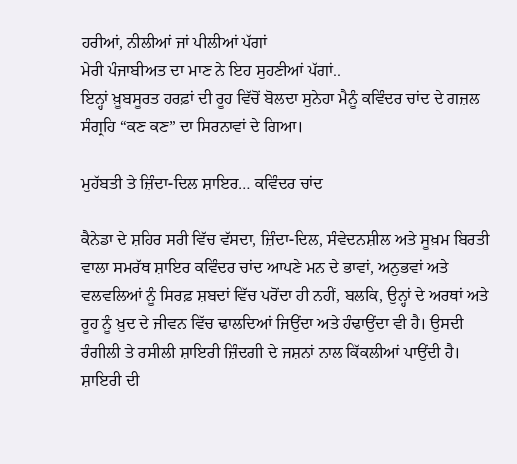ਹਰੀਆਂ, ਨੀਲੀਆਂ ਜਾਂ ਪੀਲੀਆਂ ਪੱਗਾਂ
ਮੇਰੀ ਪੰਜਾਬੀਅਤ ਦਾ ਮਾਣ ਨੇ ਇਹ ਸੁਹਣੀਆਂ ਪੱਗਾਂ..
ਇਨ੍ਹਾਂ ਖ਼ੂਬਸੂਰਤ ਹਰਫ਼ਾਂ ਦੀ ਰੂਹ ਵਿੱਚੋਂ ਬੋਲਦਾ ਸੁਨੇਹਾ ਮੈਨੂੰ ਕਵਿੰਦਰ ਚਾਂਦ ਦੇ ਗਜ਼ਲ ਸੰਗ੍ਰਹਿ “ਕਣ ਕਣ” ਦਾ ਸਿਰਨਾਵਾਂ ਦੇ ਗਿਆ।

ਮੁਹੱਬਤੀ ਤੇ ਜ਼ਿੰਦਾ-ਦਿਲ ਸ਼ਾਇਰ… ਕਵਿੰਦਰ ਚਾਂਦ

ਕੈਨੇਡਾ ਦੇ ਸ਼ਹਿਰ ਸਰੀ ਵਿੱਚ ਵੱਸਦਾ, ਜ਼ਿੰਦਾ-ਦਿਲ, ਸੰਵੇਦਨਸ਼ੀਲ ਅਤੇ ਸੂਖ਼ਮ ਬਿਰਤੀ ਵਾਲਾ ਸਮਰੱਥ ਸ਼ਾਇਰ ਕਵਿੰਦਰ ਚਾਂਦ ਆਪਣੇ ਮਨ ਦੇ ਭਾਵਾਂ, ਅਨੁਭਵਾਂ ਅਤੇ ਵਲਵਲਿਆਂ ਨੂੰ ਸਿਰਫ਼ ਸ਼ਬਦਾਂ ਵਿੱਚ ਪਰੋਂਦਾ ਹੀ ਨਹੀਂ, ਬਲਕਿ, ਉਨ੍ਹਾਂ ਦੇ ਅਰਥਾਂ ਅਤੇ ਰੂਹ ਨੂੰ ਖ਼ੁਦ ਦੇ ਜੀਵਨ ਵਿੱਚ ਢਾਲਦਿਆਂ ਜਿਉਂਦਾ ਅਤੇ ਹੰਢਾਉਂਦਾ ਵੀ ਹੈ। ਉਸਦੀ ਰੰਗੀਲੀ ਤੇ ਰਸੀਲੀ ਸ਼ਾਇਰੀ ਜ਼ਿੰਦਗੀ ਦੇ ਜਸ਼ਨਾਂ ਨਾਲ ਕਿੱਕਲੀਆਂ ਪਾਉਂਦੀ ਹੈ।
ਸ਼ਾਇਰੀ ਦੀ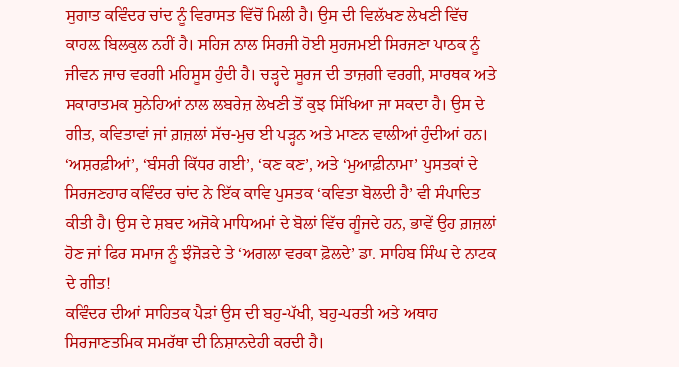ਸੁਗਾਤ ਕਵਿੰਦਰ ਚਾਂਦ ਨੂੰ ਵਿਰਾਸਤ ਵਿੱਚੋਂ ਮਿਲੀ ਹੈ। ਉਸ ਦੀ ਵਿਲੱਖਣ ਲੇਖਣੀ ਵਿੱਚ ਕਾਹਲ਼ ਬਿਲਕੁਲ ਨਹੀਂ ਹੈ। ਸਹਿਜ ਨਾਲ ਸਿਰਜੀ ਹੋਈ ਸੁਹਜਮਈ ਸਿਰਜਣਾ ਪਾਠਕ ਨੂੰ ਜੀਵਨ ਜਾਚ ਵਰਗੀ ਮਹਿਸੂਸ ਹੁੰਦੀ ਹੈ। ਚੜ੍ਹਦੇ ਸੂਰਜ ਦੀ ਤਾਜ਼ਗੀ ਵਰਗੀ, ਸਾਰਥਕ ਅਤੇ ਸਕਾਰਾਤਮਕ ਸੁਨੇਹਿਆਂ ਨਾਲ ਲਬਰੇਜ਼ ਲੇਖਣੀ ਤੋਂ ਕੁਝ ਸਿੱਖਿਆ ਜਾ ਸਕਦਾ ਹੈ। ਉਸ ਦੇ ਗੀਤ, ਕਵਿਤਾਵਾਂ ਜਾਂ ਗ਼ਜ਼ਲਾਂ ਸੱਚ-ਮੁਚ ਈ ਪੜ੍ਹਨ ਅਤੇ ਮਾਣਨ ਵਾਲੀਆਂ ਹੁੰਦੀਆਂ ਹਨ।
‘ਅਸ਼ਰਫ਼ੀਆਂ’, ‘ਬੰਸਰੀ ਕਿੱਧਰ ਗਈ’, ‘ਕਣ ਕਣ’, ਅਤੇ ‘ਮੁਆਫ਼ੀਨਾਮਾ’ ਪੁਸਤਕਾਂ ਦੇ ਸਿਰਜਣਹਾਰ ਕਵਿੰਦਰ ਚਾਂਦ ਨੇ ਇੱਕ ਕਾਵਿ ਪੁਸਤਕ ‘ਕਵਿਤਾ ਬੋਲਦੀ ਹੈ’ ਵੀ ਸੰਪਾਦਿਤ ਕੀਤੀ ਹੈ। ਉਸ ਦੇ ਸ਼ਬਦ ਅਜੋਕੇ ਮਾਧਿਅਮਾਂ ਦੇ ਬੋਲਾਂ ਵਿੱਚ ਗੂੰਜਦੇ ਹਨ, ਭਾਵੇਂ ਉਹ ਗ਼ਜ਼ਲਾਂ ਹੋਣ ਜਾਂ ਫਿਰ ਸਮਾਜ ਨੂੰ ਝੰਜੋੜਦੇ ਤੇ ‘ਅਗਲਾ ਵਰਕਾ ਫ਼ੋਲਦੇ’ ਡਾ. ਸਾਹਿਬ ਸਿੰਘ ਦੇ ਨਾਟਕ ਦੇ ਗੀਤ!
ਕਵਿੰਦਰ ਦੀਆਂ ਸਾਹਿਤਕ ਪੈੜਾਂ ਉਸ ਦੀ ਬਹੁ-ਪੱਖੀ, ਬਹੁ-ਪਰਤੀ ਅਤੇ ਅਥਾਹ ਸਿਰਜਾਣਤਮਿਕ ਸਮਰੱਥਾ ਦੀ ਨਿਸ਼ਾਨਦੇਹੀ ਕਰਦੀ ਹੈ।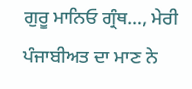ਗੁਰੂ ਮਾਨਿਓ ਗ੍ਰੰਥ…, ਮੇਰੀ ਪੰਜਾਬੀਅਤ ਦਾ ਮਾਣ ਨੇ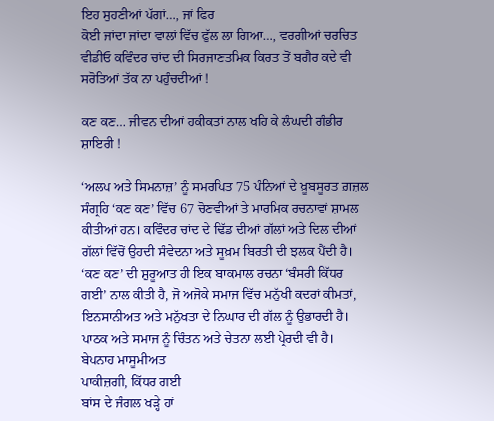ਇਹ ਸੁਹਣੀਆਂ ਪੱਗਾਂ…, ਜਾਂ ਫਿਰ
ਕੋਈ ਜਾਂਦਾ ਜਾਂਦਾ ਵਾਲਾਂ ਵਿੱਚ ਫੁੱਲ ਲਾ ਗਿਆ…, ਵਰਗੀਆਂ ਚਰਚਿਤ ਵੀਡੀਓ ਕਵਿੰਦਰ ਚਾਂਦ ਦੀ ਸਿਰਜਾਣਤਮਿਕ ਕਿਰਤ ਤੋਂ ਬਗੈਰ ਕਦੇ ਵੀ ਸਰੋਤਿਆਂ ਤੱਕ ਨਾ ਪਹੁੰਚਦੀਆਂ !

ਕਣ ਕਣ… ਜੀਵਨ ਦੀਆਂ ਹਕੀਕਤਾਂ ਨਾਲ ਖਹਿ ਕੇ ਲੰਘਦੀ ਗੰਭੀਰ ਸ਼ਾਇਰੀ !

‘ਅਲਪ ਅਤੇ ਸਿਮਨਾਜ਼’ ਨੂੰ ਸਮਰਪਿਤ 75 ਪੰਨਿਆਂ ਦੇ ਖ਼ੂਬਸੂਰਤ ਗ਼ਜ਼ਲ ਸੰਗ੍ਰਹਿ ‘ਕਣ ਕਣ’ ਵਿੱਚ 67 ਚੋਣਵੀਆਂ ਤੇ ਮਾਰਮਿਕ ਰਚਨਾਵਾਂ ਸ਼ਾਮਲ ਕੀਤੀਆਂ ਹਨ। ਕਵਿੰਦਰ ਚਾਂਦ ਦੇ ਢਿੱਡ ਦੀਆਂ ਗੱਲਾਂ ਅਤੇ ਦਿਲ ਦੀਆਂ ਗੱਲਾਂ ਵਿੱਚੋਂ ਉਹਦੀ ਸੰਵੇਦਨਾ ਅਤੇ ਸੂਖ਼ਮ ਬਿਰਤੀ ਦੀ ਝਲਕ ਪੈਂਦੀ ਹੈ।
‘ਕਣ ਕਣ’ ਦੀ ਸ਼ੁਰੂਆਤ ਹੀ ਇਕ ਬਾਕਮਾਲ ਰਚਨਾ ‘ਬੰਸਰੀ ਕਿੱਧਰ ਗਈ’ ਨਾਲ ਕੀਤੀ ਹੈ, ਜੋ ਅਜੋਕੇ ਸਮਾਜ ਵਿੱਚ ਮਨੁੱਖੀ ਕਦਰਾਂ ਕੀਮਤਾਂ, ਇਨਸਾਨੀਅਤ ਅਤੇ ਮਨੁੱਖਤਾ ਦੇ ਨਿਘਾਰ ਦੀ ਗੱਲ ਨੂੰ ਉਭਾਰਦੀ ਹੈ। ਪਾਠਕ ਅਤੇ ਸਮਾਜ ਨੂੰ ਚਿੰਤਨ ਅਤੇ ਚੇਤਨਾ ਲਈ ਪ੍ਰੇਰਦੀ ਵੀ ਹੈ।
ਬੇਪਨਾਹ ਮਾਸੂਮੀਅਤ
ਪਾਕੀਜ਼ਗੀ, ਕਿੱਧਰ ਗਈ
ਬਾਂਸ ਦੇ ਜੰਗਲ ਖੜ੍ਹੇ ਹਾਂ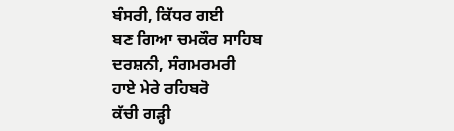ਬੰਸਰੀ, ਕਿੱਧਰ ਗਈ
ਬਣ ਗਿਆ ਚਮਕੌਰ ਸਾਹਿਬ
ਦਰਸ਼ਨੀ, ਸੰਗਮਰਮਰੀ
ਹਾਏ ਮੇਰੇ ਰਹਿਬਰੋ
ਕੱਚੀ ਗੜ੍ਹੀ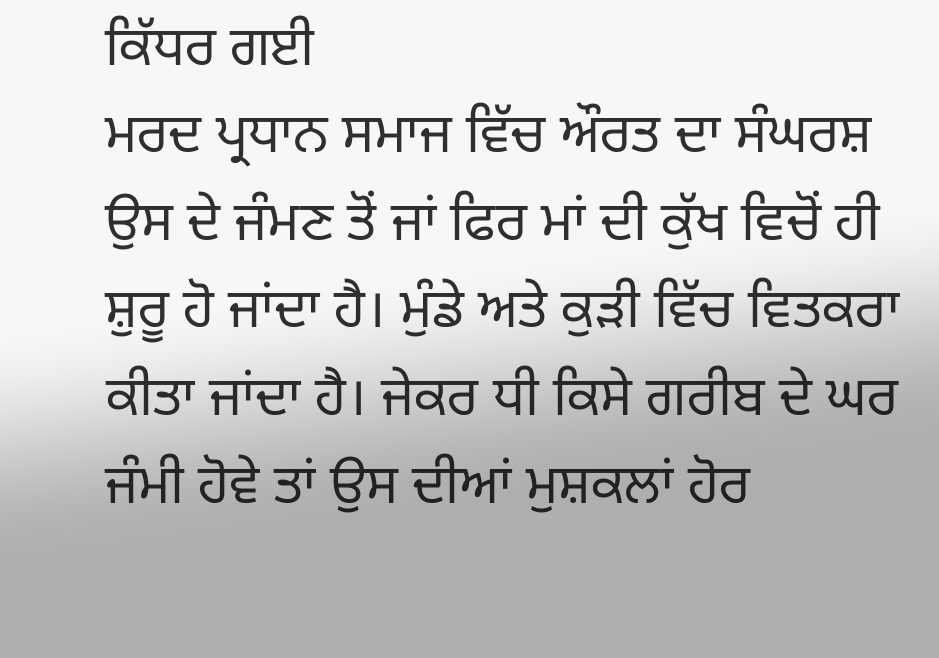ਕਿੱਧਰ ਗਈ
ਮਰਦ ਪ੍ਰਧਾਨ ਸਮਾਜ ਵਿੱਚ ਔਰਤ ਦਾ ਸੰਘਰਸ਼ ਉਸ ਦੇ ਜੰਮਣ ਤੋਂ ਜਾਂ ਫਿਰ ਮਾਂ ਦੀ ਕੁੱਖ ਵਿਚੋਂ ਹੀ ਸ਼ੁਰੂ ਹੋ ਜਾਂਦਾ ਹੈ। ਮੁੰਡੇ ਅਤੇ ਕੁੜੀ ਵਿੱਚ ਵਿਤਕਰਾ ਕੀਤਾ ਜਾਂਦਾ ਹੈ। ਜੇਕਰ ਧੀ ਕਿਸੇ ਗਰੀਬ ਦੇ ਘਰ ਜੰਮੀ ਹੋਵੇ ਤਾਂ ਉਸ ਦੀਆਂ ਮੁਸ਼ਕਲਾਂ ਹੋਰ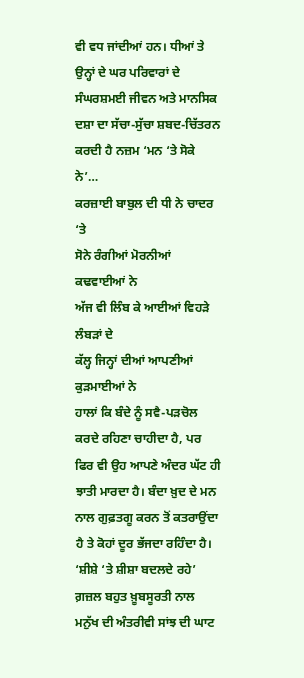ਵੀ ਵਧ ਜਾਂਦੀਆਂ ਹਨ। ਧੀਆਂ ਤੇ ਉਨ੍ਹਾਂ ਦੇ ਘਰ ਪਰਿਵਾਰਾਂ ਦੇ ਸੰਘਰਸ਼ਮਈ ਜੀਵਨ ਅਤੇ ਮਾਨਸਿਕ ਦਸ਼ਾ ਦਾ ਸੱਚਾ-ਸੁੱਚਾ ਸ਼ਬਦ-ਚਿੱਤਰਨ ਕਰਦੀ ਹੈ ਨਜ਼ਮ ‘ਮਨ ‘ਤੇ ਸੋਕੇ ਨੇ’…
ਕਰਜ਼ਾਈ ਬਾਬੁਲ ਦੀ ਧੀ ਨੇ ਚਾਦਰ ‘ਤੇ
ਸੋਨੇ ਰੰਗੀਆਂ ਮੋਰਨੀਆਂ ਕਢਵਾਈਆਂ ਨੇ
ਅੱਜ ਵੀ ਲਿੰਬ ਕੇ ਆਈਆਂ ਵਿਹੜੇ ਲੰਬੜਾਂ ਦੇ
ਕੱਲ੍ਹ ਜਿਨ੍ਹਾਂ ਦੀਆਂ ਆਪਣੀਆਂ ਕੁੜਮਾਈਆਂ ਨੇ
ਹਾਲਾਂ ਕਿ ਬੰਦੇ ਨੂੰ ਸਵੈ-ਪੜਚੋਲ ਕਰਦੇ ਰਹਿਣਾ ਚਾਹੀਦਾ ਹੈ, ਪਰ ਫਿਰ ਵੀ ਉਹ ਆਪਣੇ ਅੰਦਰ ਘੱਟ ਹੀ ਝਾਤੀ ਮਾਰਦਾ ਹੈ। ਬੰਦਾ ਖ਼ੁਦ ਦੇ ਮਨ ਨਾਲ ਗੁਫ਼ਤਗੂ ਕਰਨ ਤੋਂ ਕਤਰਾਉਂਦਾ ਹੈ ਤੇ ਕੋਹਾਂ ਦੂਰ ਭੱਜਦਾ ਰਹਿੰਦਾ ਹੈ। ‘ਸ਼ੀਸ਼ੇ ‘ਤੇ ਸ਼ੀਸ਼ਾ ਬਦਲਦੇ ਰਹੇ’ ਗ਼ਜ਼ਲ ਬਹੁਤ ਖ਼ੂਬਸੂਰਤੀ ਨਾਲ ਮਨੁੱਖ ਦੀ ਅੰਤਰੀਵੀ ਸਾਂਝ ਦੀ ਘਾਟ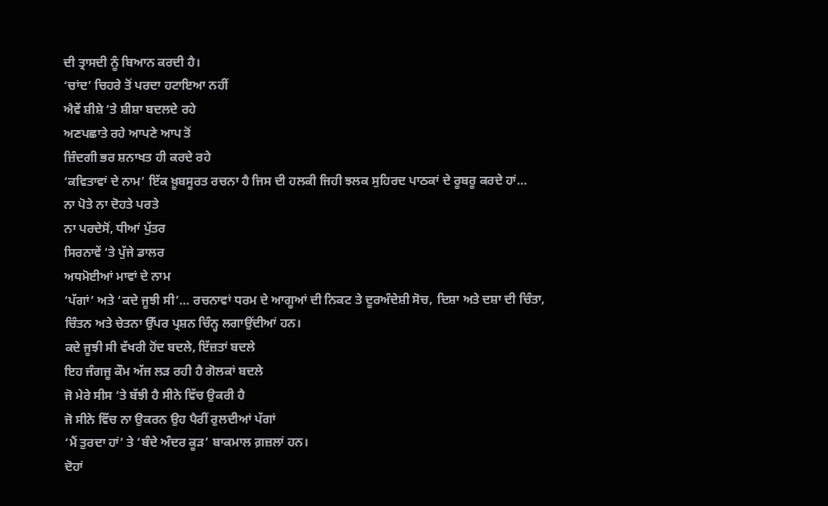ਦੀ ਤ੍ਰਾਸਦੀ ਨੂੰ ਬਿਆਨ ਕਰਦੀ ਹੈ।
‘ਚਾਂਦ’ ਚਿਹਰੇ ਤੋਂ ਪਰਦਾ ਹਟਾਇਆ ਨਹੀਂ
ਐਵੇਂ ਸ਼ੀਸ਼ੇ ‘ਤੇ ਸ਼ੀਸ਼ਾ ਬਦਲਦੇ ਰਹੇ
ਅਣਪਛਾਤੇ ਰਹੇ ਆਪਣੇ ਆਪ ਤੋਂ
ਜ਼ਿੰਦਗੀ ਭਰ ਸ਼ਨਾਖਤ ਹੀ ਕਰਦੇ ਰਹੇ
‘ਕਵਿਤਾਵਾਂ ਦੇ ਨਾਮ’ ਇੱਕ ਖ਼ੂਬਸੂਰਤ ਰਚਨਾ ਹੈ ਜਿਸ ਦੀ ਹਲਕੀ ਜਿਹੀ ਝਲਕ ਸੁਹਿਰਦ ਪਾਠਕਾਂ ਦੇ ਰੂਬਰੂ ਕਰਦੇ ਹਾਂ…
ਨਾ ਪੋਤੇ ਨਾ ਦੋਹਤੇ ਪਰਤੇ
ਨਾ ਪਰਦੇਸੋਂ, ਧੀਆਂ ਪੁੱਤਰ
ਸਿਰਨਾਵੇਂ ‘ਤੇ ਪੁੱਜੇ ਡਾਲਰ
ਅਧਮੋਈਆਂ ਮਾਵਾਂ ਦੇ ਨਾਮ
‘ਪੱਗਾਂ’ ਅਤੇ ‘ਕਦੇ ਜੂਝੀ ਸੀ’… ਰਚਨਾਵਾਂ ਧਰਮ ਦੇ ਆਗੂਆਂ ਦੀ ਨਿਕਟ ਤੇ ਦੂਰਅੰਦੇਸ਼ੀ ਸੋਚ, ਦਿਸ਼ਾ ਅਤੇ ਦਸ਼ਾ ਦੀ ਚਿੰਤਾ, ਚਿੰਤਨ ਅਤੇ ਚੇਤਨਾ ਉੱਪਰ ਪ੍ਰਸ਼ਨ ਚਿੰਨ੍ਹ ਲਗਾਉਂਦੀਆਂ ਹਨ।
ਕਦੇ ਜੂਝੀ ਸੀ ਵੱਖਰੀ ਹੋਂਦ ਬਦਲੇ, ਇੱਜ਼ਤਾਂ ਬਦਲੇ
ਇਹ ਜੰਗਜੂ ਕੌਮ ਅੱਜ ਲੜ ਰਹੀ ਹੈ ਗੋਲਕਾਂ ਬਦਲੇ
ਜੋ ਮੇਰੇ ਸੀਸ ‘ਤੇ ਬੱਝੀ ਹੈ ਸੀਨੇ ਵਿੱਚ ਉਕਰੀ ਹੈ
ਜੋ ਸੀਨੇ ਵਿੱਚ ਨਾ ਉਕਰਨ ਉਹ ਪੈਰੀਂ ਰੁਲਦੀਆਂ ਪੱਗਾਂ
‘ਮੈਂ ਤੁਰਦਾ ਹਾਂ’ ਤੇ ‘ਬੰਦੇ ਅੰਦਰ ਕੂੜ’ ਬਾਕਮਾਲ ਗ਼ਜ਼ਲਾਂ ਹਨ।
ਦੋਹਾਂ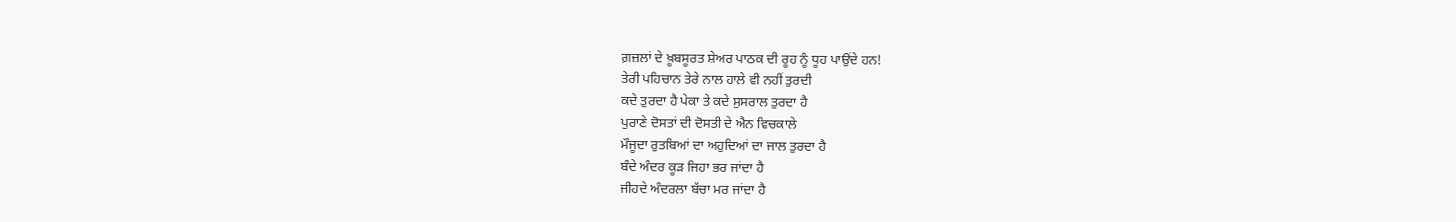ਗ਼ਜ਼ਲਾਂ ਦੇ ਖ਼ੂਬਸੂਰਤ ਸ਼ੇਅਰ ਪਾਠਕ ਦੀ ਰੂਹ ਨੂੰ ਧੂਹ ਪਾਉਂਦੇ ਹਨ!
ਤੇਰੀ ਪਹਿਚਾਨ ਤੇਰੇ ਨਾਲ ਹਾਲੇ ਵੀ ਨਹੀਂ ਤੁਰਦੀ
ਕਦੇ ਤੁਰਦਾ ਹੈ ਪੇਕਾ ਤੇ ਕਦੇ ਸੁਸਰਾਲ ਤੁਰਦਾ ਹੈ
ਪੁਰਾਣੇ ਦੋਸਤਾਂ ਦੀ ਦੋਸਤੀ ਦੇ ਐਨ ਵਿਚਕਾਲੇ
ਮੌਜੂਦਾ ਰੁਤਬਿਆਂ ਦਾ ਅਹੁਦਿਆਂ ਦਾ ਜਾਲ ਤੁਰਦਾ ਹੈ
ਬੰਦੇ ਅੰਦਰ ਕੂੜ ਜਿਹਾ ਭਰ ਜਾਂਦਾ ਹੈ
ਜੀਹਦੇ ਅੰਦਰਲਾ ਬੱਚਾ ਮਰ ਜਾਂਦਾ ਹੈ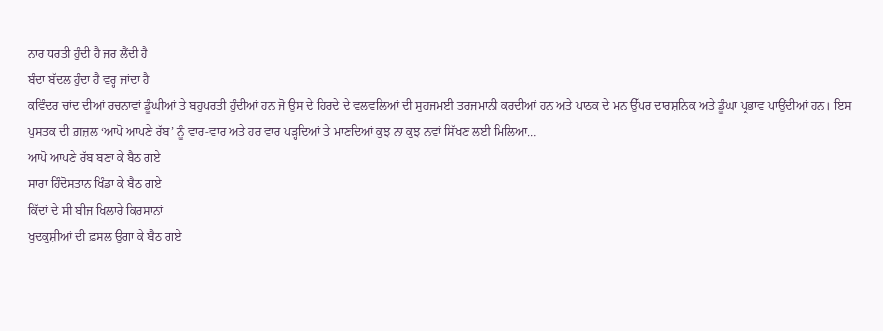ਨਾਰ ਧਰਤੀ ਹੁੰਦੀ ਹੈ ਜਰ ਲੈਂਦੀ ਹੈ
ਬੰਦਾ ਬੱਦਲ ਹੁੰਦਾ ਹੈ ਵਰ੍ਹ ਜਾਂਦਾ ਹੈ
ਕਵਿੰਦਰ ਚਾਂਦ ਦੀਆਂ ਰਚਨਾਵਾਂ ਡੂੰਘੀਆਂ ਤੇ ਬਹੁਪਰਤੀ ਹੁੰਦੀਆਂ ਹਨ ਜੋ ਉਸ ਦੇ ਹਿਰਦੇ ਦੇ ਵਲਵਲਿਆਂ ਦੀ ਸੁਹਜਮਈ ਤਰਜਮਾਨੀ ਕਰਦੀਆਂ ਹਨ ਅਤੇ ਪਾਠਕ ਦੇ ਮਨ ਉੱਪਰ ਦਾਰਸ਼ਨਿਕ ਅਤੇ ਡੂੰਘਾ ਪ੍ਰਭਾਵ ਪਾਉਂਦੀਆਂ ਹਨ। ਇਸ ਪੁਸਤਕ ਦੀ ਗ਼ਜ਼ਲ ‘ਆਪੋ ਆਪਣੇ ਰੱਬ’ ਨੂੰ ਵਾਰ-ਵਾਰ ਅਤੇ ਹਰ ਵਾਰ ਪੜ੍ਹਦਿਆਂ ਤੇ ਮਾਣਦਿਆਂ ਕੁਝ ਨਾ ਕੁਝ ਨਵਾਂ ਸਿੱਖਣ ਲਈ ਮਿਲਿਆ…
ਆਪੋ ਆਪਣੇ ਰੱਬ ਬਣਾ ਕੇ ਬੈਠ ਗਏ
ਸਾਰਾ ਹਿੰਦੋਸਤਾਨ ਖਿੰਡਾ ਕੇ ਬੈਠ ਗਏ
ਕਿੱਦਾਂ ਦੇ ਸੀ ਬੀਜ ਖਿਲਾਰੇ ਕਿਰਸਾਨਾਂ
ਖੁਦਕੁਸ਼ੀਆਂ ਦੀ ਫ਼ਸਲ ਉਗਾ ਕੇ ਬੈਠ ਗਏ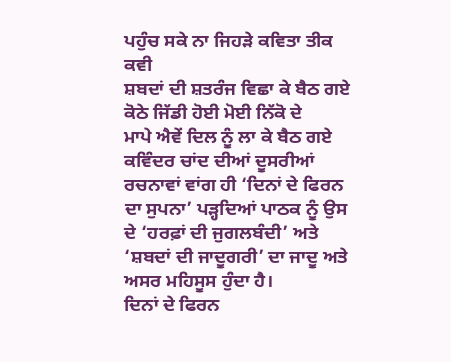ਪਹੁੰਚ ਸਕੇ ਨਾ ਜਿਹੜੇ ਕਵਿਤਾ ਤੀਕ ਕਵੀ
ਸ਼ਬਦਾਂ ਦੀ ਸ਼ਤਰੰਜ ਵਿਛਾ ਕੇ ਬੈਠ ਗਏ
ਕੋਠੇ ਜਿੱਡੀ ਹੋਈ ਮੋਈ ਨਿੱਕੋ ਦੇ
ਮਾਪੇ ਐਵੇਂ ਦਿਲ ਨੂੰ ਲਾ ਕੇ ਬੈਠ ਗਏ
ਕਵਿੰਦਰ ਚਾਂਦ ਦੀਆਂ ਦੂਸਰੀਆਂ ਰਚਨਾਵਾਂ ਵਾਂਗ ਹੀ ‘ਦਿਨਾਂ ਦੇ ਫਿਰਨ ਦਾ ਸੁਪਨਾ’ ਪੜ੍ਹਦਿਆਂ ਪਾਠਕ ਨੂੰ ਉਸ ਦੇ ‘ਹਰਫ਼ਾਂ ਦੀ ਜੁਗਲਬੰਦੀ’ ਅਤੇ ‘ਸ਼ਬਦਾਂ ਦੀ ਜਾਦੂਗਰੀ’ ਦਾ ਜਾਦੂ ਅਤੇ ਅਸਰ ਮਹਿਸੂਸ ਹੁੰਦਾ ਹੈ।
ਦਿਨਾਂ ਦੇ ਫਿਰਨ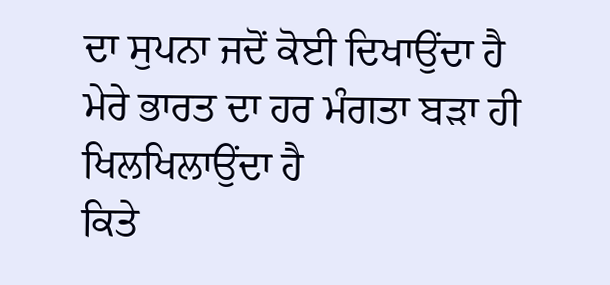ਦਾ ਸੁਪਨਾ ਜਦੋਂ ਕੋਈ ਦਿਖਾਉਂਦਾ ਹੈ
ਮੇਰੇ ਭਾਰਤ ਦਾ ਹਰ ਮੰਗਤਾ ਬੜਾ ਹੀ ਖਿਲਖਿਲਾਉਂਦਾ ਹੈ
ਕਿਤੇ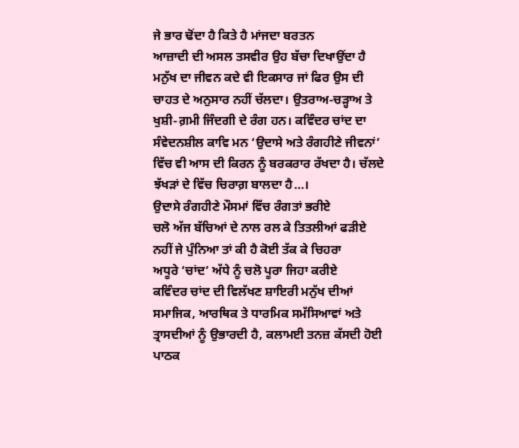ਜੇ ਭਾਰ ਢੋਂਦਾ ਹੈ ਕਿਤੇ ਹੈ ਮਾਂਜਦਾ ਬਰਤਨ
ਆਜ਼ਾਦੀ ਦੀ ਅਸਲ ਤਸਵੀਰ ਉਹ ਬੱਚਾ ਦਿਖਾਉਂਦਾ ਹੈ
ਮਨੁੱਖ ਦਾ ਜੀਵਨ ਕਦੇ ਵੀ ਇਕਸਾਰ ਜਾਂ ਫਿਰ ਉਸ ਦੀ ਚਾਹਤ ਦੇ ਅਨੁਸਾਰ ਨਹੀਂ ਚੱਲਦਾ। ਉਤਰਾਅ-ਚੜ੍ਹਾਅ ਤੇ ਖੁਸ਼ੀ-ਗ਼ਮੀ ਜਿੰਦਗੀ ਦੇ ਰੰਗ ਹਨ। ਕਵਿੰਦਰ ਚਾਂਦ ਦਾ ਸੰਵੇਦਨਸ਼ੀਲ ਕਾਵਿ ਮਨ ‘ਉਦਾਸੇ ਅਤੇ ਰੰਗਹੀਣੇ ਜੀਵਨਾਂ’ ਵਿੱਚ ਵੀ ਆਸ ਦੀ ਕਿਰਨ ਨੂੰ ਬਰਕਰਾਰ ਰੱਖਦਾ ਹੈ। ਚੱਲਦੇ ਝੱਖੜਾਂ ਦੇ ਵਿੱਚ ਚਿਰਾਗ਼ ਬਾਲਦਾ ਹੈ…।
ਉਦਾਸੇ ਰੰਗਹੀਣੇ ਮੌਸਮਾਂ ਵਿੱਚ ਰੰਗਤਾਂ ਭਰੀਏ
ਚਲੋ ਅੱਜ ਬੱਚਿਆਂ ਦੇ ਨਾਲ ਰਲ ਕੇ ਤਿਤਲੀਆਂ ਫੜੀਏ
ਨਹੀਂ ਜੇ ਪੁੰਨਿਆ ਤਾਂ ਕੀ ਹੈ ਕੋਈ ਤੱਕ ਕੇ ਚਿਹਰਾ
ਅਧੂਰੇ ‘ਚਾਂਦ’ ਅੱਧੇ ਨੂੰ ਚਲੋ ਪੂਰਾ ਜਿਹਾ ਕਰੀਏ
ਕਵਿੰਦਰ ਚਾਂਦ ਦੀ ਵਿਲੱਖਣ ਸ਼ਾਇਰੀ ਮਨੁੱਖ ਦੀਆਂ ਸਮਾਜਿਕ, ਆਰਥਿਕ ਤੇ ਧਾਰਮਿਕ ਸਮੱਸਿਆਵਾਂ ਅਤੇ ਤ੍ਰਾਸਦੀਆਂ ਨੂੰ ਉਭਾਰਦੀ ਹੈ, ਕਲਾਮਈ ਤਨਜ਼ ਕੱਸਦੀ ਹੋਈ ਪਾਠਕ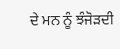ਦੇ ਮਨ ਨੂੰ ਝੰਜੋੜਦੀ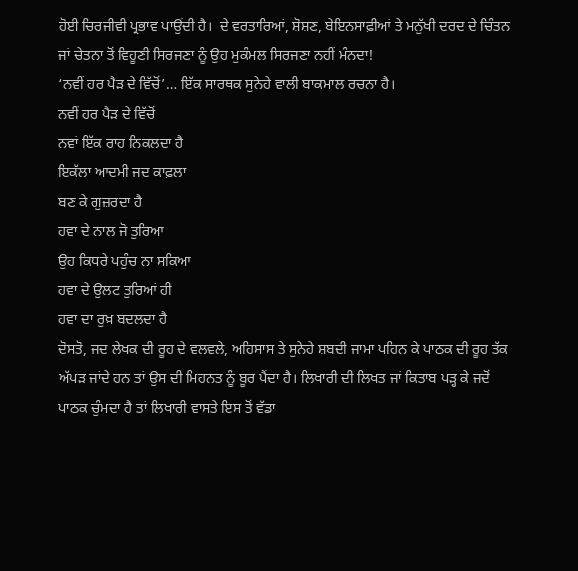ਹੋਈ ਚਿਰਜੀਵੀ ਪ੍ਰਭਾਵ ਪਾਉਂਦੀ ਹੈ।  ਦੇ ਵਰਤਾਰਿਆਂ, ਸ਼ੋਸ਼ਣ, ਬੇਇਨਸਾਫ਼ੀਆਂ ਤੇ ਮਨੁੱਖੀ ਦਰਦ ਦੇ ਚਿੰਤਨ ਜਾਂ ਚੇਤਨਾ ਤੋਂ ਵਿਹੂਣੀ ਸਿਰਜਣਾ ਨੂੰ ਉਹ ਮੁਕੰਮਲ ਸਿਰਜਣਾ ਨਹੀਂ ਮੰਨਦਾ!
‘ਨਵੀਂ ਹਰ ਪੈੜ ਦੇ ਵਿੱਚੋਂ’… ਇੱਕ ਸਾਰਥਕ ਸੁਨੇਹੇ ਵਾਲੀ ਬਾਕਮਾਲ ਰਚਨਾ ਹੈ।
ਨਵੀਂ ਹਰ ਪੈੜ ਦੇ ਵਿੱਚੋਂ
ਨਵਾਂ ਇੱਕ ਰਾਹ ਨਿਕਲਦਾ ਹੈ
ਇਕੱਲਾ ਆਦਮੀ ਜਦ ਕਾਫ਼ਲਾ
ਬਣ ਕੇ ਗੁਜ਼ਰਦਾ ਹੈ
ਹਵਾ ਦੇ ਨਾਲ ਜੋ ਤੁਰਿਆ
ਉਹ ਕਿਧਰੇ ਪਹੁੰਚ ਨਾ ਸਕਿਆ
ਹਵਾ ਦੇ ਉਲਟ ਤੁਰਿਆਂ ਹੀ
ਹਵਾ ਦਾ ਰੁਖ਼ ਬਦਲਦਾ ਹੈ
ਦੋਸਤੋ, ਜਦ ਲੇਖਕ ਦੀ ਰੂਹ ਦੇ ਵਲਵਲੇ, ਅਹਿਸਾਸ ਤੇ ਸੁਨੇਹੇ ਸ਼ਬਦੀ ਜਾਮਾ ਪਹਿਨ ਕੇ ਪਾਠਕ ਦੀ ਰੂਹ ਤੱਕ ਅੱਪੜ ਜਾਂਦੇ ਹਨ ਤਾਂ ਉਸ ਦੀ ਮਿਹਨਤ ਨੂੰ ਬੂਰ ਪੈਂਦਾ ਹੈ। ਲਿਖਾਰੀ ਦੀ ਲਿਖਤ ਜਾਂ ਕਿਤਾਬ ਪੜ੍ਹ ਕੇ ਜਦੋਂ ਪਾਠਕ ਚੁੰਮਦਾ ਹੈ ਤਾਂ ਲਿਖਾਰੀ ਵਾਸਤੇ ਇਸ ਤੋਂ ਵੱਡਾ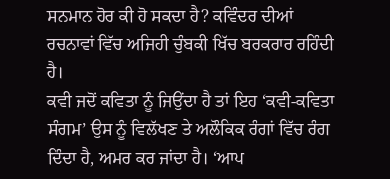ਸਨਮਾਨ ਹੋਰ ਕੀ ਹੋ ਸਕਦਾ ਹੈ? ਕਵਿੰਦਰ ਦੀਆਂ ਰਚਨਾਵਾਂ ਵਿੱਚ ਅਜਿਹੀ ਚੁੰਬਕੀ ਖਿੱਚ ਬਰਕਰਾਰ ਰਹਿੰਦੀ ਹੈ।
ਕਵੀ ਜਦੋਂ ਕਵਿਤਾ ਨੂੰ ਜਿਉਂਦਾ ਹੈ ਤਾਂ ਇਹ ‘ਕਵੀ-ਕਵਿਤਾ ਸੰਗਮ’ ਉਸ ਨੂੰ ਵਿਲੱਖਣ ਤੇ ਅਲੌਕਿਕ ਰੰਗਾਂ ਵਿੱਚ ਰੰਗ ਦਿੰਦਾ ਹੈ, ਅਮਰ ਕਰ ਜਾਂਦਾ ਹੈ। ‘ਆਪ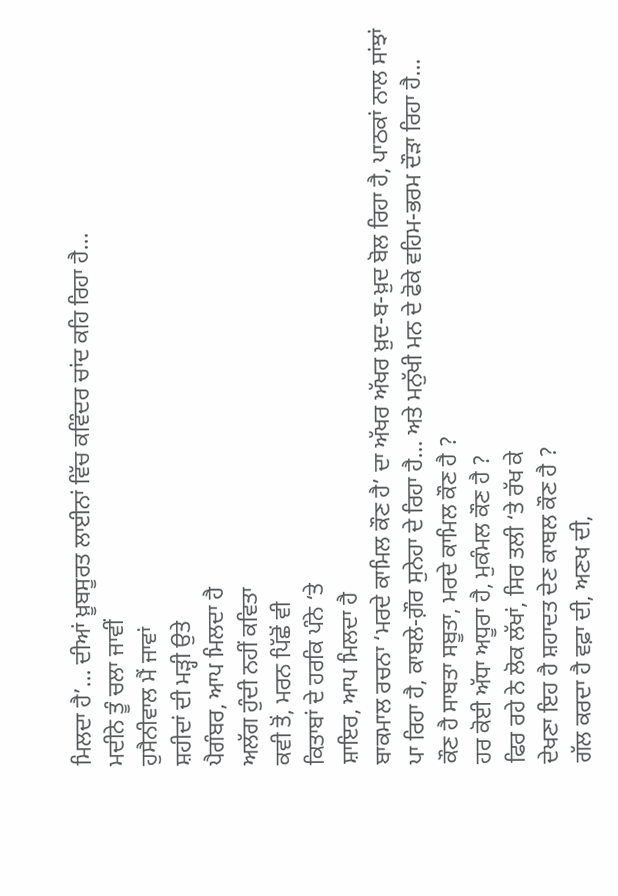ਮਿਲਦਾ ਹੈ’… ਦੀਆਂ ਖ਼ੂਬਸੂਰਤ ਲਾਈਨਾਂ ਵਿੱਚ ਕਵਿੰਦਰ ਚਾਂਦ ਕਹਿ ਰਿਹਾ ਹੈ…
ਮਦੀਨੇ ਤੂੰ ਚਲਾ ਜਾਵੀਂ
ਹੁਸੈਨੀਵਾਲ ਮੈਂ ਜਾਵਾਂ
ਸ਼ਹੀਦਾਂ ਦੀ ਮੜ੍ਹੀ ਉਤੇ
ਪੈਗੰਬਰ, ਆਪ ਮਿਲਦਾ ਹੈ
ਅਲੱਗ ਹੁੰਦੀ ਨਹੀਂ ਕਵਿਤਾ
ਕਵੀ ਤੋਂ, ਮਰਨ ਪਿੱਛੋਂ ਵੀ
ਕਿਤਾਬਾਂ ਦੇ ਹਰਕਿ ਪੰਨੇ ‘ਤੇ
ਸ਼ਾਇਰ, ਆਪ ਮਿਲਦਾ ਹੈ
ਬਾਕਮਾਲ ਰਚਨਾ ‘ਮਰਦੇ ਕਾਮਿਲ ਕੌਣ ਹੈ’ ਦਾ ਅੱਖਰ ਅੱਖਰ ਖ਼ੁਦ-ਬ-ਖ਼ੁਦ ਬੋਲ ਰਿਹਾ ਹੈ, ਪਾਠਕਾਂ ਨਾਲ ਸਾਂਝਾਂ ਪਾ ਰਿਹਾ ਹੈ, ਕਾਬਲੇ-ਗ਼ੌਰ ਸੁਨੇਹਾ ਦੇ ਰਿਹਾ ਹੈ… ਅਤੇ ਮਨੁੱਖੀ ਮਨ ਦੇ ਫੋਕੇ ਵਹਿਮ-ਭਰਮ ਦੌੜਾ ਰਿਹਾ ਹੈ…
ਕੌਣ ਹੈ ਸਾਬਤਾ ਸਬੂਤਾ, ਮਰਦੇ ਕਾਮਿਲ ਕੌਣ ਹੈ ?
ਹਰ ਕੋਈ ਅੱਧਾ ਅਧੂਰਾ ਹੈ, ਮੁਕੰਮਲ ਕੌਣ ਹੈ ?
ਫਿਰ ਰਹੇ ਨੇ ਲੋਕ ਲੱਖਾਂ, ਸਿਰ ਤਲੀ ‘ਤੇ ਰੱਖ ਕੇ
ਦੇਖਣਾ ਇਹ ਹੈ ਸ਼ਹਾਦਤ ਦੇਣ ਕਾਬਲ ਕੌਣ ਹੈ ?
ਗੱਲ ਕਰਦਾ ਹੈ ਵਫ਼ਾ ਦੀ, ਅਣਖ ਦੀ,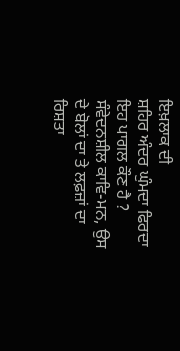ਇਖ਼ਲਾਕ ਦੀ
ਸ਼ਹਿਰ ਅੰਦਰ ਘੁੰਮਦਾ ਫਿਰਦਾ ਇਹ ਪਾਗਲ ਕੌਣ ਹੈ ?
ਸੰਵੇਦਨਸ਼ੀਲ ਕਾਵਿ-ਮਨ, ਉਸ ਦੇ ਬੋਲਾਂ ਦਾ ਤੇ ਲਫ਼ਜ਼ਾਂ ਦਾ ਰਿਸ਼ਤਾ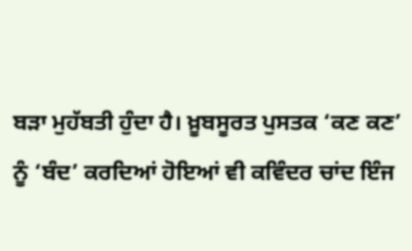ਬੜਾ ਮੁਹੱਬਤੀ ਹੁੰਦਾ ਹੈ। ਖ਼ੂਬਸੂਰਤ ਪੁਸਤਕ ‘ਕਣ ਕਣ’ ਨੂੰ ‘ਬੰਦ’ ਕਰਦਿਆਂ ਹੋਇਆਂ ਵੀ ਕਵਿੰਦਰ ਚਾਂਦ ਇੰਜ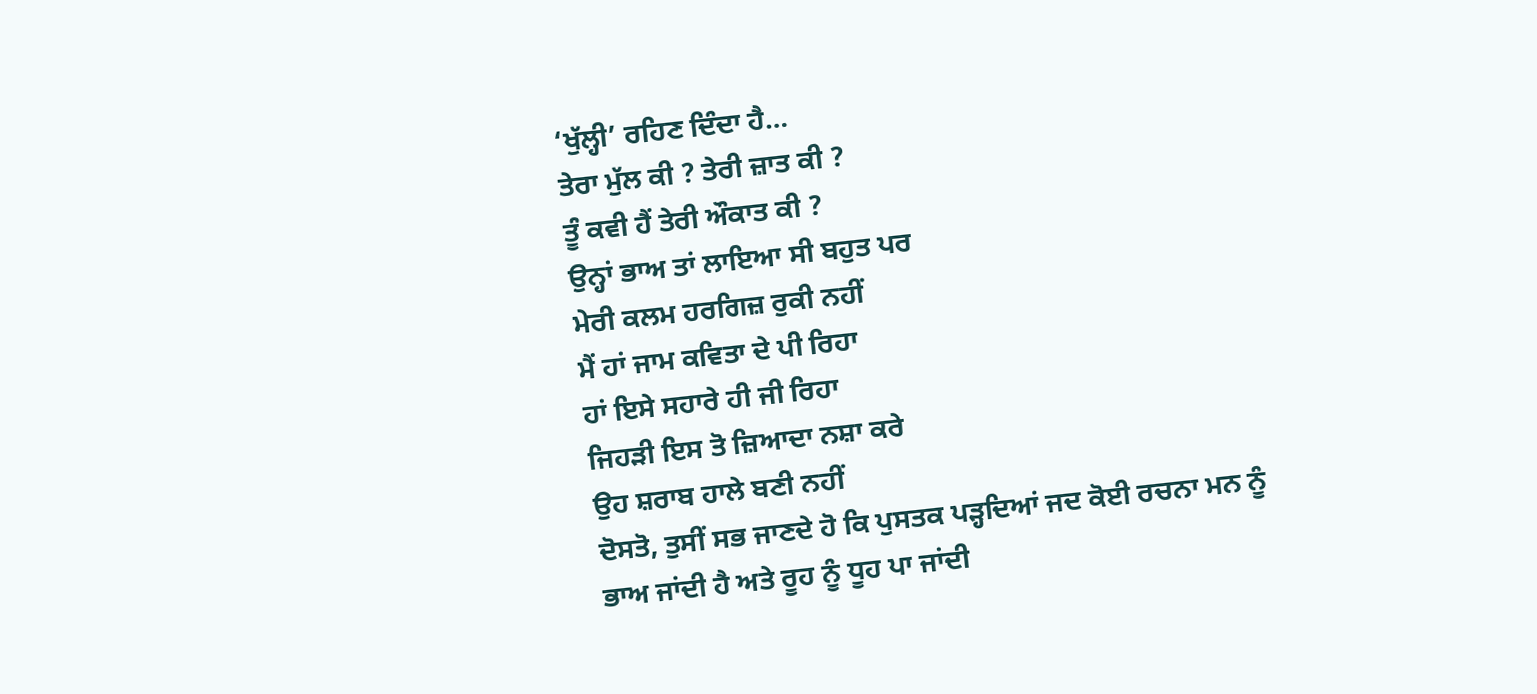‘ਖੁੱਲ੍ਹੀ’ ਰਹਿਣ ਦਿੰਦਾ ਹੈ…
ਤੇਰਾ ਮੁੱਲ ਕੀ ? ਤੇਰੀ ਜ਼ਾਤ ਕੀ ?
ਤੂੰ ਕਵੀ ਹੈਂ ਤੇਰੀ ਔਕਾਤ ਕੀ ?
ਉਨ੍ਹਾਂ ਭਾਅ ਤਾਂ ਲਾਇਆ ਸੀ ਬਹੁਤ ਪਰ
ਮੇਰੀ ਕਲਮ ਹਰਗਿਜ਼ ਰੁਕੀ ਨਹੀਂ
ਮੈਂ ਹਾਂ ਜਾਮ ਕਵਿਤਾ ਦੇ ਪੀ ਰਿਹਾ
ਹਾਂ ਇਸੇ ਸਹਾਰੇ ਹੀ ਜੀ ਰਿਹਾ
ਜਿਹੜੀ ਇਸ ਤੋ ਜ਼ਿਆਦਾ ਨਸ਼ਾ ਕਰੇ
ਉਹ ਸ਼ਰਾਬ ਹਾਲੇ ਬਣੀ ਨਹੀਂ
ਦੋਸਤੋ, ਤੁਸੀਂ ਸਭ ਜਾਣਦੇ ਹੋ ਕਿ ਪੁਸਤਕ ਪੜ੍ਹਦਿਆਂ ਜਦ ਕੋਈ ਰਚਨਾ ਮਨ ਨੂੰ ਭਾਅ ਜਾਂਦੀ ਹੈ ਅਤੇ ਰੂਹ ਨੂੰ ਧੂਹ ਪਾ ਜਾਂਦੀ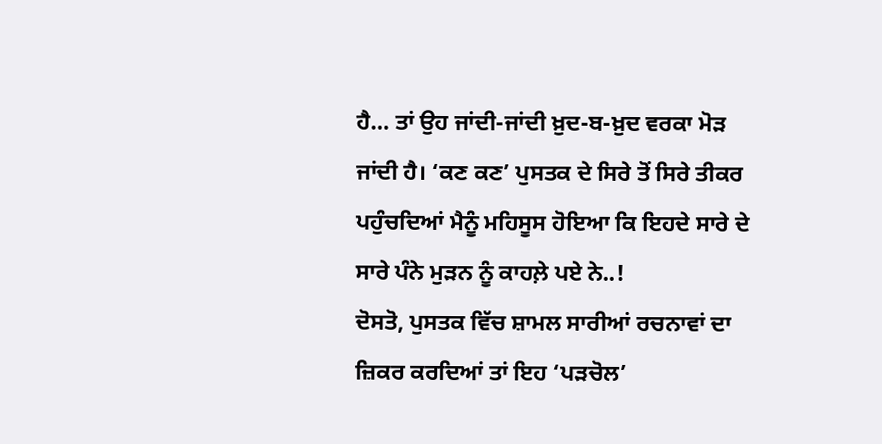ਹੈ… ਤਾਂ ਉਹ ਜਾਂਦੀ-ਜਾਂਦੀ ਖ਼ੁਦ-ਬ-ਖ਼ੁਦ ਵਰਕਾ ਮੋੜ ਜਾਂਦੀ ਹੈ। ‘ਕਣ ਕਣ’ ਪੁਸਤਕ ਦੇ ਸਿਰੇ ਤੋਂ ਸਿਰੇ ਤੀਕਰ ਪਹੁੰਚਦਿਆਂ ਮੈਨੂੰ ਮਹਿਸੂਸ ਹੋਇਆ ਕਿ ਇਹਦੇ ਸਾਰੇ ਦੇ ਸਾਰੇ ਪੰਨੇ ਮੁੜਨ ਨੂੰ ਕਾਹਲ਼ੇ ਪਏ ਨੇ..!
ਦੋਸਤੋ, ਪੁਸਤਕ ਵਿੱਚ ਸ਼ਾਮਲ ਸਾਰੀਆਂ ਰਚਨਾਵਾਂ ਦਾ ਜ਼ਿਕਰ ਕਰਦਿਆਂ ਤਾਂ ਇਹ ‘ਪੜਚੋਲ’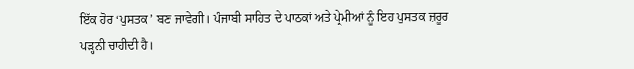ਇੱਕ ਹੋਰ ‘ਪੁਸਤਕ’ ਬਣ ਜਾਵੇਗੀ। ਪੰਜਾਬੀ ਸਾਹਿਤ ਦੇ ਪਾਠਕਾਂ ਅਤੇ ਪ੍ਰੇਮੀਆਂ ਨੂੰ ਇਹ ਪੁਸਤਕ ਜ਼ਰੂਰ ਪੜ੍ਹਨੀ ਚਾਹੀਦੀ ਹੈ।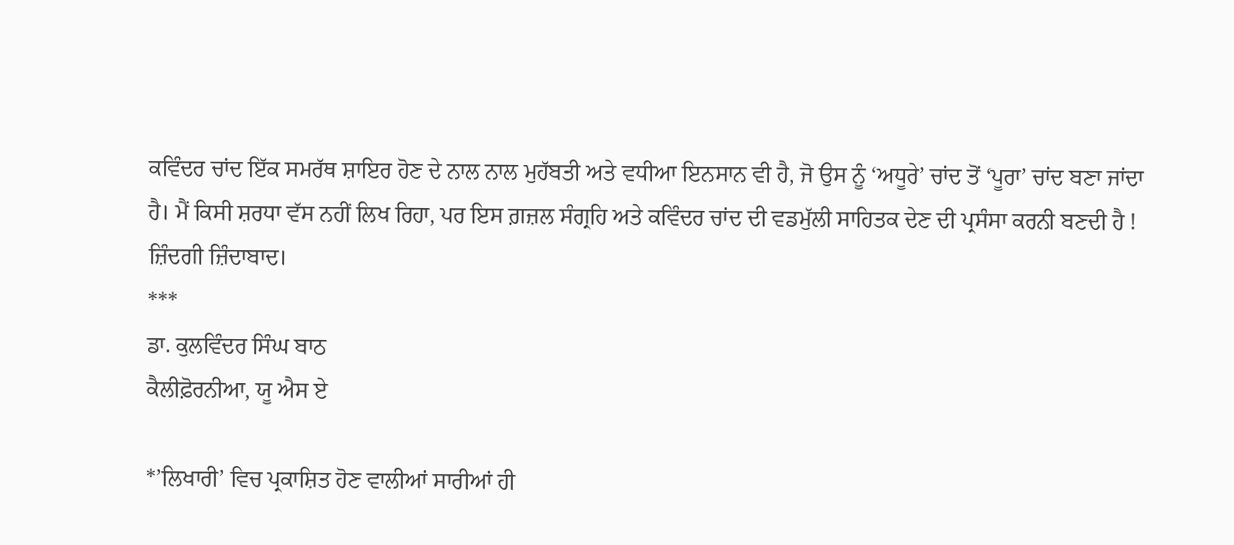ਕਵਿੰਦਰ ਚਾਂਦ ਇੱਕ ਸਮਰੱਥ ਸ਼ਾਇਰ ਹੋਣ ਦੇ ਨਾਲ ਨਾਲ ਮੁਹੱਬਤੀ ਅਤੇ ਵਧੀਆ ਇਨਸਾਨ ਵੀ ਹੈ, ਜੋ ਉਸ ਨੂੰ ‘ਅਧੂਰੇ’ ਚਾਂਦ ਤੋਂ ‘ਪੂਰਾ’ ਚਾਂਦ ਬਣਾ ਜਾਂਦਾ ਹੈ। ਮੈਂ ਕਿਸੀ ਸ਼ਰਧਾ ਵੱਸ ਨਹੀਂ ਲਿਖ ਰਿਹਾ, ਪਰ ਇਸ ਗ਼ਜ਼ਲ ਸੰਗ੍ਰਹਿ ਅਤੇ ਕਵਿੰਦਰ ਚਾਂਦ ਦੀ ਵਡਮੁੱਲੀ ਸਾਹਿਤਕ ਦੇਣ ਦੀ ਪ੍ਰਸੰਸਾ ਕਰਨੀ ਬਣਦੀ ਹੈ !
ਜ਼ਿੰਦਗੀ ਜ਼ਿੰਦਾਬਾਦ।
***
ਡਾ. ਕੁਲਵਿੰਦਰ ਸਿੰਘ ਬਾਠ
ਕੈਲੀਫ਼ੋਰਨੀਆ, ਯੂ ਐਸ ਏ

*’ਲਿਖਾਰੀ’ ਵਿਚ ਪ੍ਰਕਾਸ਼ਿਤ ਹੋਣ ਵਾਲੀਆਂ ਸਾਰੀਆਂ ਹੀ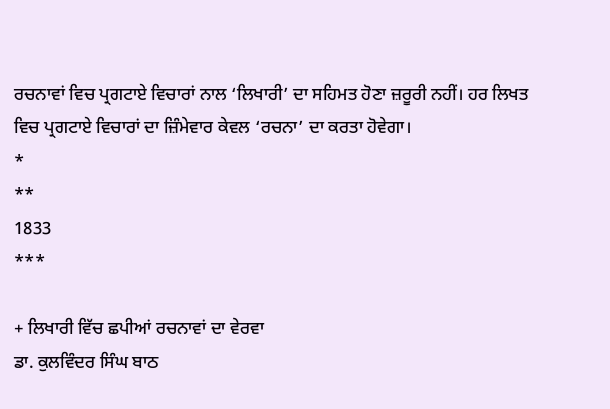ਰਚਨਾਵਾਂ ਵਿਚ ਪ੍ਰਗਟਾਏ ਵਿਚਾਰਾਂ ਨਾਲ ‘ਲਿਖਾਰੀ’ ਦਾ ਸਹਿਮਤ ਹੋਣਾ ਜ਼ਰੂਰੀ ਨਹੀਂ। ਹਰ ਲਿਖਤ ਵਿਚ ਪ੍ਰਗਟਾਏ ਵਿਚਾਰਾਂ ਦਾ ਜ਼ਿੰਮੇਵਾਰ ਕੇਵਲ ‘ਰਚਨਾ’ ਦਾ ਕਰਤਾ ਹੋਵੇਗਾ।
*
**
1833
***

+ ਲਿਖਾਰੀ ਵਿੱਚ ਛਪੀਆਂ ਰਚਨਾਵਾਂ ਦਾ ਵੇਰਵਾ
ਡਾ. ਕੁਲਵਿੰਦਰ ਸਿੰਘ ਬਾਠ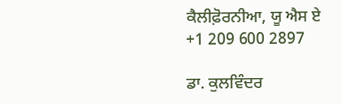ਕੈਲੀਫ਼ੋਰਨੀਆ, ਯੂ ਐਸ ਏ
+1 209 600 2897

ਡਾ. ਕੁਲਵਿੰਦਰ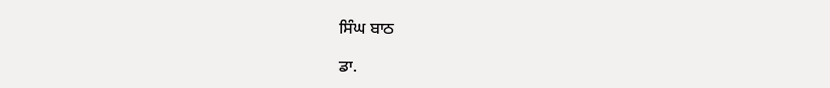ਸਿੰਘ ਬਾਠ

ਡਾ.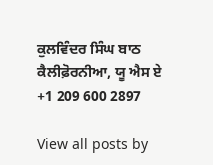ਕੁਲਵਿੰਦਰ ਸਿੰਘ ਬਾਠ
ਕੈਲੀਫ਼ੋਰਨੀਆ, ਯੂ ਐਸ ਏ
+1 209 600 2897

View all posts by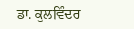ਡਾ. ਕੁਲਵਿੰਦਰ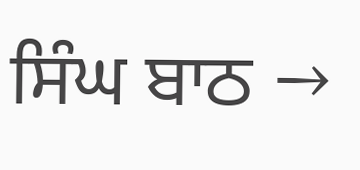ਸਿੰਘ ਬਾਠ →